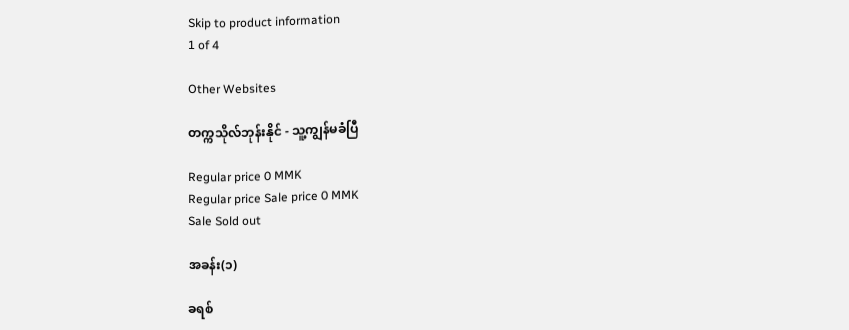Skip to product information
1 of 4

Other Websites

တက္ကသိုလ်ဘုန်းနိုင် - သူ့ကျွန်မခံပြီ

Regular price 0 MMK
Regular price Sale price 0 MMK
Sale Sold out

အခန်း(၁)

ခရစ်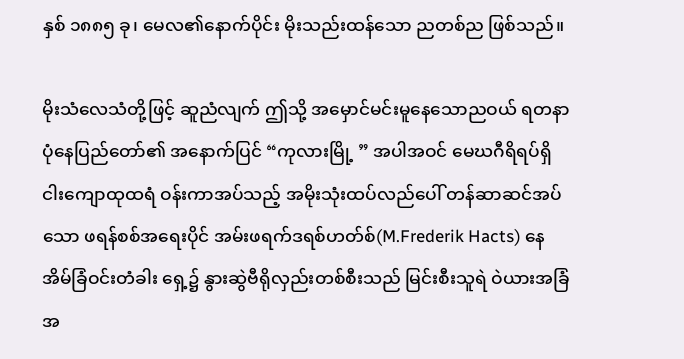နှစ် ၁၈၈၅ ခု၊ မေလ၏နောက်ပိုင်း မိုးသည်းထန်သော ညတစ်ည ဖြစ်သည်။

မိုးသံလေသံတို့ဖြင့် ဆူညံလျက် ဤသို့ အမှောင်မင်းမူနေသောညဝယ် ရတနာပုံနေပြည်တော်၏ အနောက်ပြင် “ကုလားမြို့ ” အပါအဝင် မေဃဂီရိရပ်ရှိ ငါးကျောထုထရံ ဝန်းကာအပ်သည့် အမိုးသုံးထပ်လည်ပေါ် တန်ဆာဆင်အပ်သော ဖရန်စစ်အရေးပိုင် အမ်းဖရက်ဒရစ်ဟတ်စ်(M.Frederik Hacts) နေအိမ်ခြံဝင်းတံခါး ရှေ့၌ နွားဆွဲဗီရိုလှည်းတစ်စီးသည် မြင်းစီးသူရဲ ဝဲယားအခြံအ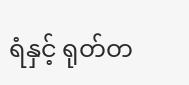ရံနှင့် ရုတ်တ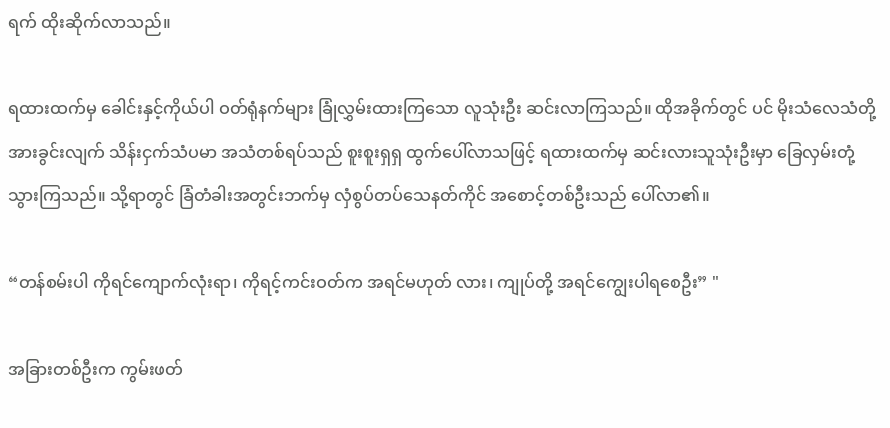ရက် ထိုးဆိုက်လာသည်။

ရထားထက်မှ ခေါင်းနှင့်ကိုယ်ပါ ဝတ်ရုံနက်များ ခြုံလွှမ်းထားကြသော လူသုံးဦး ဆင်းလာကြသည်။ ထိုအခိုက်တွင် ပင် မိုးသံလေသံတို့အားခွင်းလျက် သိန်းငှက်သံပမာ အသံတစ်ရပ်သည် စူးစူးရှရှ ထွက်ပေါ်လာသဖြင့် ရထားထက်မှ ဆင်းလားသူသုံးဦးမှာ ခြေလှမ်းတုံ့သွားကြသည်။ သို့ရာတွင် ခြံတံခါးအတွင်းဘက်မှ လှံစွပ်တပ်သေနတ်ကိုင် အစောင့်တစ်ဦးသည် ပေါ်လာ၏။

“တန်စမ်းပါ ကိုရင်ကျောက်လုံးရာ၊ ကိုရင့်ကင်းဝတ်က အရင်မဟုတ် လား၊ ကျုပ်တို့ အရင်ကျွေးပါရစေဦး” "

အခြားတစ်ဦးက ကွမ်းဖတ်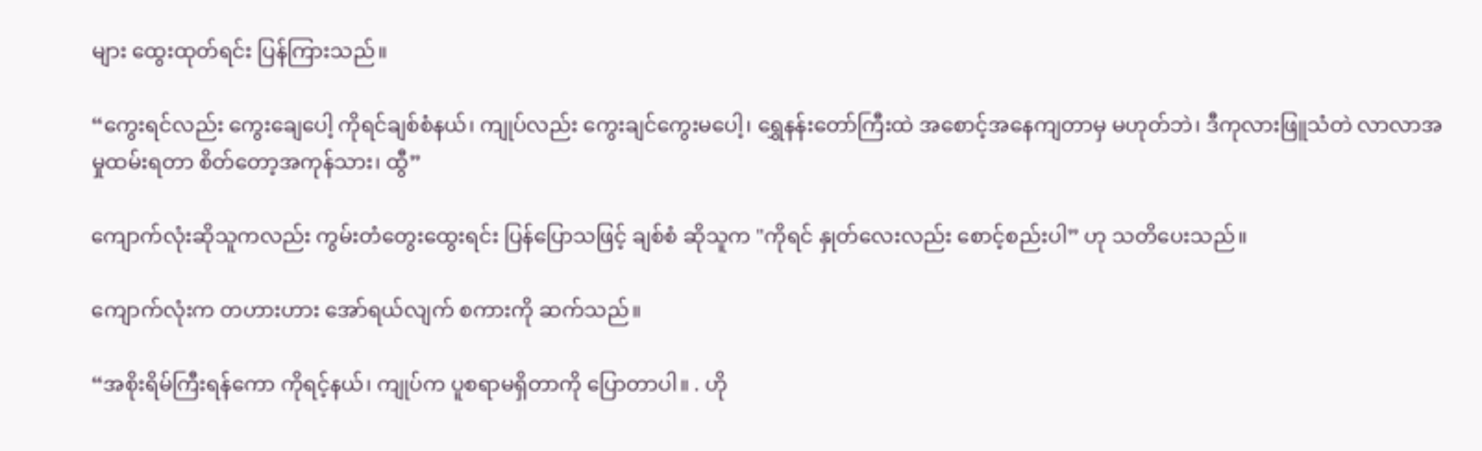များ ထွေးထုတ်ရင်း ပြန်ကြားသည်။

“ကွေးရင်လည်း ကွေးချေပေါ့ ကိုရင်ချစ်စံနယ်၊ ကျုပ်လည်း ကွေးချင်ကွေးမပေါ့၊ ရွှေနန်းတော်ကြီးထဲ အစောင့်အနေကျတာမှ မဟုတ်ဘဲ၊ ဒီကုလားဖြူသံတဲ လာလာအမှုထမ်းရတာ စိတ်တော့အကုန်သား၊ ထွီ”

ကျောက်လုံးဆိုသူကလည်း ကွမ်းတံတွေးထွေးရင်း ပြန်ပြောသဖြင့် ချစ်စံ ဆိုသူက "ကိုရင် နှုတ်လေးလည်း စောင့်စည်းပါ” ဟု သတိပေးသည်။

ကျောက်လုံးက တဟားဟား အော်ရယ်လျက် စကားကို ဆက်သည်။

“အစိုးရိမ်ကြီးရန်ကော ကိုရင့်နယ်၊ ကျုပ်က ပူစရာမရှိတာကို ပြောတာပါ။ . ဟို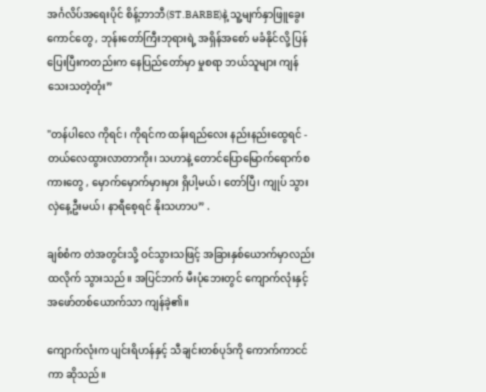အင်္ဂလိပ်အရေးပိုင် စိန့်ဘာဘီ(ST.BARBE)နဲ့ သူ့မျက်နှာဖြူခွေးကောင်တွေ , ဘုန်းတော်ကြီးဘုရားရဲ့ အရှိန်အစော် မခံနိုင်လို့ ပြန်ပြေးပြီးကတည်းက နေပြည်တော်မှာ မှုစရာ ဘယ်သူများ ကျန်သေးသတဲ့တုံး”

"တန်ပါလေ ကိုရင်၊ ကိုရင်က ထန်းရည်လေး နည်းနည်းထွေရင် - တယ်လေထွားလာတာကိုး၊ သဟာနဲ့ တောင်ပြောမြောက်ရောက်စကားတွေ , မှောက်မှောက်မှားမှား ရှိပါ့မယ်၊ တော်ပြီ၊ ကျုပ် သွားလှဲနေ့ဦးမယ်၊ နာရီစေ့ရင် နိုးသဟာပ” .

ချစ်စံက တဲအတွင်းသို့ ဝင်သွားသဖြင့် အခြားနှစ်ယောက်မှာလည်း ထလိုက် သွားသည်။ အပြင်ဘက် မီးပုံဘေးတွင် ကျောက်လုံးနှင့် အဖော်တစ်ယောက်သာ ကျန်ခဲ့၏။

ကျောက်လုံးက ပျင်းရိဟန်နှင့် သီချင်းတစ်ပုဒ်ကို ကောက်ကာငင်ကာ ဆိုသည်။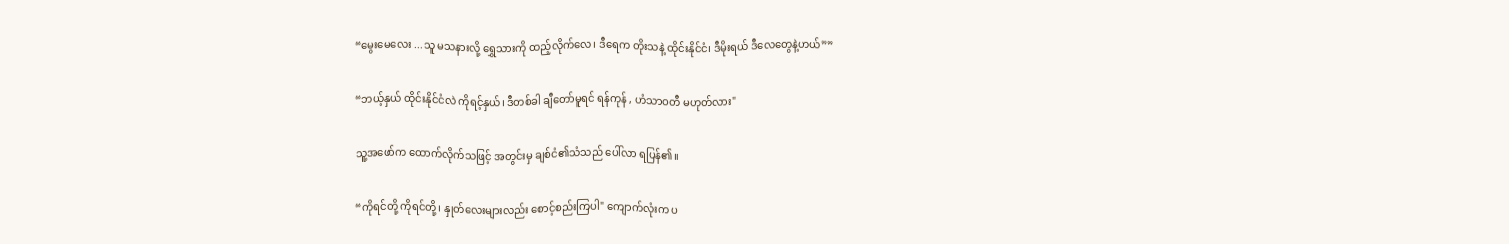“မွေးမေလေး ...သူ မသနားလို့ ရွှေသားကို ထည့်လိုက်လေ၊ ဒီရေက တိုးသနဲ့ ထိုင်းနိုင်ငံ၊ ဒီမိုးရယ် ဒီလေတွေနဲ့ဟယ်””

“ဘယ့်နှယ် ထိုင်းနိုင်ငံလဲ ကိုရင့်နှယ်၊ ဒီတစ်ခါ ချီတော်မူရင် ရန်ကုန် , ဟံသာဝတီ မဟုတ်လား"

သူ့အဖော်က ထောက်လိုက်သဖြင့် အတွင်းမှ ချစ်ငံ၏သံသည် ပေါ်လာ ရပြန်၏။

“ကိုရင်တို့ ကိုရင်တို့၊ နှုတ်လေးများလည်း စောင့်စည်းကြပါ" ကျောက်လုံးက ပ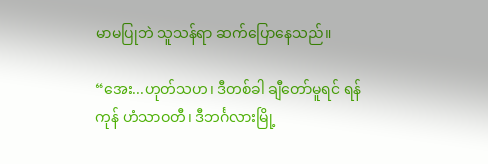မာမပြုဘဲ သူသန်ရာ ဆက်ပြောနေသည်။

“အေး...ဟုတ်သဟ၊ ဒီတစ်ခါ ချီတော်မူရင် ရန်ကုန် ဟံသာဝတီ၊ ဒီဘင်္ဂလားမြို့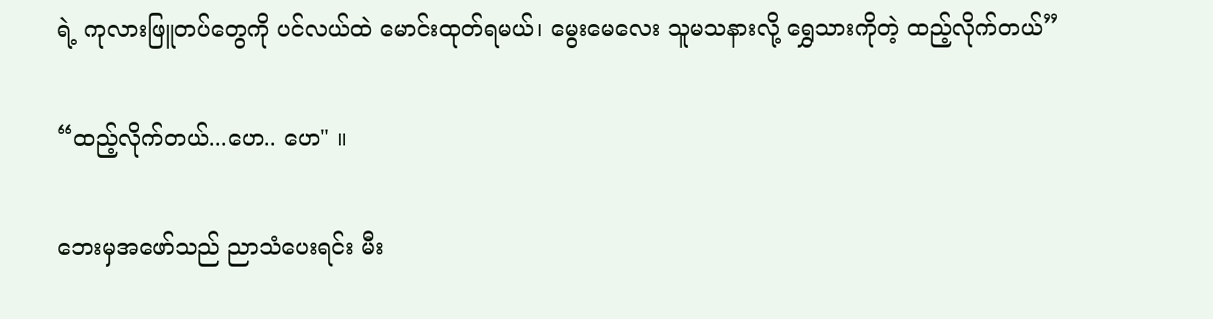ရဲ့ ကုလားဖြူတပ်တွေကို ပင်လယ်ထဲ မောင်းထုတ်ရမယ်၊ မွေးမေလေး သူမသနားလို့ ရွှေသားကိုတဲ့ ထည့်လိုက်တယ်”

“ထည့်လိုက်တယ်...ဟေ.. ဟေ" ။

ဘေးမှအဖော်သည် ညာသံပေးရင်း မီး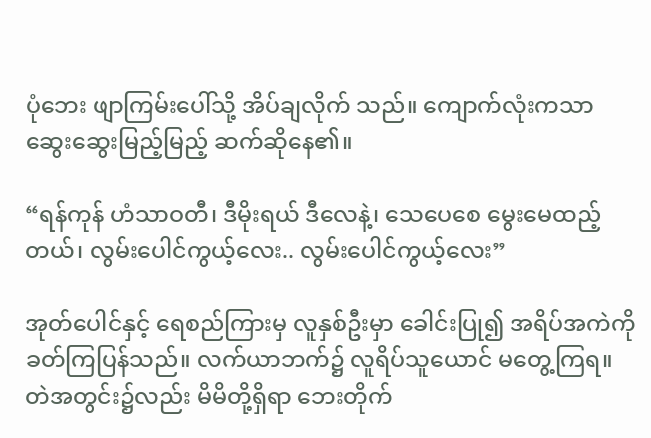ပုံဘေး ဖျာကြမ်းပေါ်သို့ အိပ်ချလိုက် သည်။ ကျောက်လုံးကသာ ဆွေးဆွေးမြည့်မြည့် ဆက်ဆိုနေ၏။

“ရန်ကုန် ဟံသာဝတီ၊ ဒီမိုးရယ် ဒီလေနဲ့၊ သေပေစေ မွေးမေထည့် တယ်၊ လွမ်းပေါင်ကွယ့်လေး.. လွမ်းပေါင်ကွယ့်လေး”

အုတ်ပေါင်နှင့် ရေစည်ကြားမှ လူနှစ်ဦးမှာ ခေါင်းပြု၍ အရိပ်အကဲကို ခတ်ကြပြန်သည်။ လက်ယာဘက်၌ လူရိပ်သူယောင် မတွေ့ကြရ။ တဲအတွင်း၌လည်း မိမိတို့ရှိရာ ဘေးတိုက်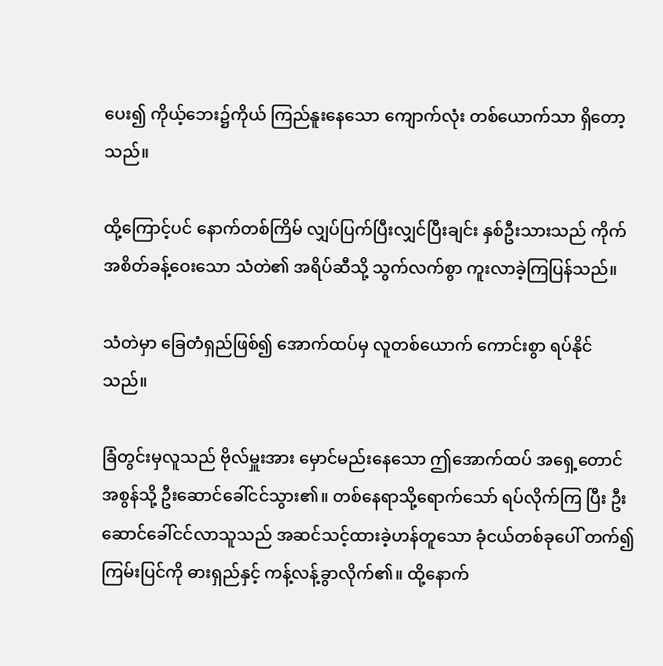ပေး၍ ကိုယ့်ဘေး၌ကိုယ် ကြည်နူးနေသော ကျောက်လုံး တစ်ယောက်သာ ရှိတော့သည်။

ထို့ကြောင့်ပင် နောက်တစ်ကြိမ် လျှပ်ပြက်ပြီးလျှင်ပြီးချင်း နှစ်ဦးသားသည် ကိုက်အစိတ်ခန့်ဝေးသော သံတဲ၏ အရိပ်ဆီသို့ သွက်လက်စွာ ကူးလာခဲ့ကြပြန်သည်။

သံတဲမှာ ခြေတံရှည်ဖြစ်၍ အောက်ထပ်မှ လူတစ်ယောက် ကောင်းစွာ ရပ်နိုင်သည်။

ခြံတွင်းမှလူသည် ဗိုလ်မှူးအား မှောင်မည်းနေသော ဤအောက်ထပ် အရှေ့တောင်အစွန်သို့ ဦးဆောင်ခေါ်ငင်သွား၏။ တစ်နေရာသို့ရောက်သော် ရပ်လိုက်ကြ ပြီး ဦးဆောင်ခေါ်ငင်လာသူသည် အဆင်သင့်ထားခဲ့ဟန်တူသော ခုံငယ်တစ်ခုပေါ် တက်၍ ကြမ်းပြင်ကို ဓားရှည်နှင့် ကန့်လန့်ခွာလိုက်၏။ ထို့နောက်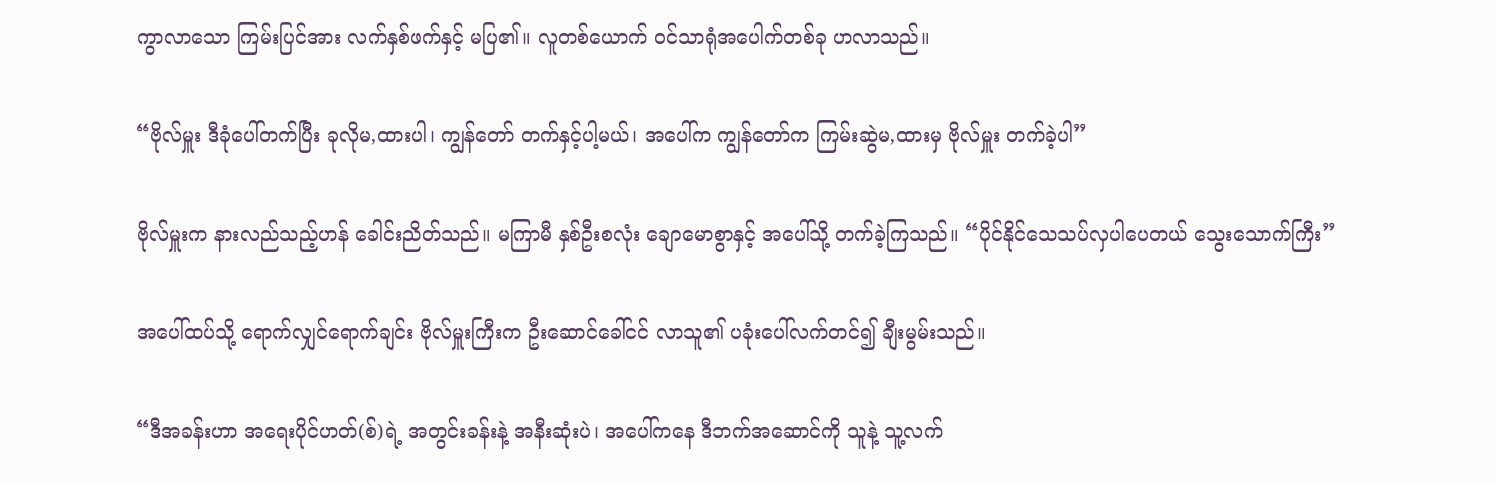ကွာလာသော ကြမ်းပြင်အား လက်နှစ်ဖက်နှင့် မပြ၏။ လူတစ်ယောက် ဝင်သာရုံအပေါက်တစ်ခု ဟလာသည်။

“ဗိုလ်မှူး ဒီခုံပေါ်တက်ပြီး ခုလိုမ,ထားပါ၊ ကျွန်တော် တက်နှင့်ပါ့မယ်၊ အပေါ်က ကျွန်တော်က ကြမ်းဆွဲမ,ထားမှ ဗိုလ်မှူး တက်ခဲ့ပါ”

ဗိုလ်မှူးက နားလည်သည့်ဟန် ခေါင်းညိတ်သည်။ မကြာမီ နှစ်ဦးစလုံး ချောမောစွာနှင့် အပေါ်သို့ တက်ခဲ့ကြသည်။ “ပိုင်နိုင်သေသပ်လှပါပေတယ် သွေးသောက်ကြီး”

အပေါ်ထပ်သို့ ရောက်လျှင်ရောက်ချင်း ဗိုလ်မှူးကြီးက ဦးဆောင်ခေါ်ငင် လာသူ၏ ပခုံးပေါ်လက်တင်၍ ချီးမွမ်းသည်။

“ဒီအခန်းဟာ အရေးပိုင်ဟတ်(စ်)ရဲ့ အတွင်းခန်းနဲ့ အနီးဆုံးပဲ၊ အပေါ်ကနေ ဒီဘက်အဆောင်ကို သူနဲ့ သူ့လက်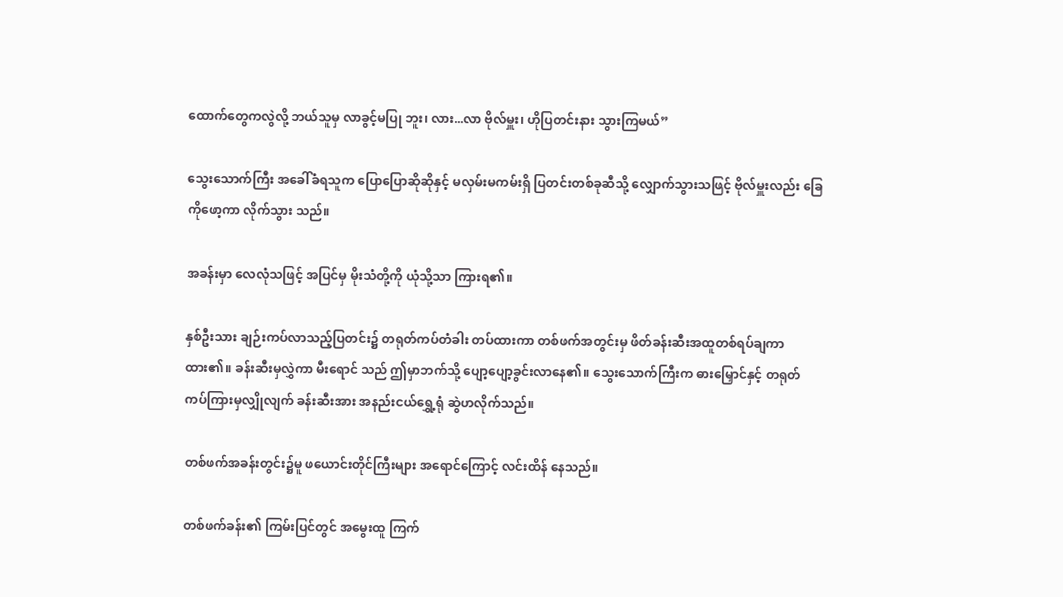ထောက်တွေကလွဲလို့ ဘယ်သူမှ လာခွင့်မပြု ဘူး၊ လား...လာ ဗိုလ်မှူး၊ ဟိုပြတင်းနား သွားကြမယ်”

သွေးသောက်ကြီး အခေါ်ခံရသူက ပြောပြောဆိုဆိုနှင့် မလှမ်းမကမ်းရှိ ပြတင်းတစ်ခုဆီသို့ လျှောက်သွားသဖြင့် ဗိုလ်မှူးလည်း ခြေကိုဖော့ကာ လိုက်သွား သည်။

အခန်းမှာ လေလုံသဖြင့် အပြင်မှ မိုးသံတို့ကို ယုံသို့သာ ကြားရ၏။

နှစ်ဦးသား ချဉ်းကပ်လာသည့်ပြတင်း၌ တရုတ်ကပ်တံခါး တပ်ထားကာ တစ်ဖက်အတွင်းမှ ဖိတ်ခန်းဆီးအထူတစ်ရပ်ချကာထား၏။ ခန်းဆီးမှလွှဲကာ မီးရောင် သည် ဤမှာဘက်သို့ ပျော့ပျော့ခွင်းလာနေ၏။ သွေးသောက်ကြီးက ဓားမြှောင်နှင့် တရုတ်ကပ်ကြားမှလျှိုလျက် ခန်းဆီးအား အနည်းငယ်ရွှေ့ရုံ ဆွဲဟလိုက်သည်။

တစ်ဖက်အခန်းတွင်း၌မူ ဖယောင်းတိုင်ကြီးများ အရောင်ကြောင့် လင်းထိန် နေသည်။

တစ်ဖက်ခန်း၏ ကြမ်းပြင်တွင် အမွေးထူ ကြက်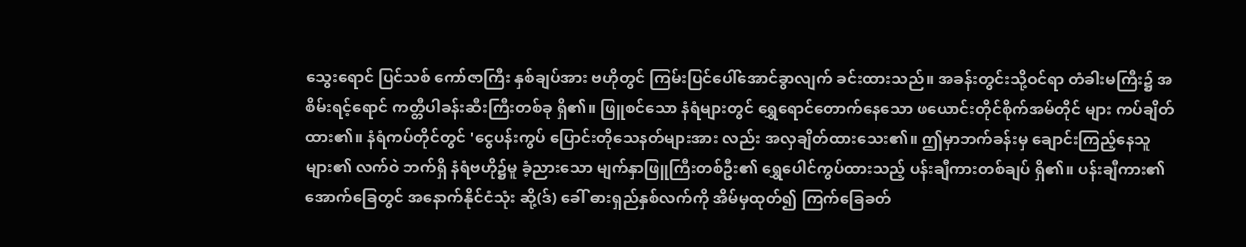သွေးရောင် ပြင်သစ် ကော်ဇာကြီး နှစ်ချပ်အား ဗဟိုတွင် ကြမ်းပြင်ပေါ်အောင်ခွာလျက် ခင်းထားသည်။ အခန်းတွင်းသို့ဝင်ရာ တံခါးမကြီး၌ အစိမ်းရင့်ရောင် ကတ္တီပါခန်းဆီးကြီးတစ်ခု ရှိ၏။ ဖြူစင်သော နံရံများတွင် ရွှေရောင်တောက်နေသော ဖယောင်းတိုင်စိုက်အမ်တိုင် များ ကပ်ချိတ်ထား၏။ နံရံကပ်တိုင်တွင် 'ငွေပန်းကွပ် ပြောင်းတိုသေနတ်များအား လည်း အလှချိတ်ထားသေး၏။ ဤမှာဘက်ခန်းမှ ချောင်းကြည့်နေသူများ၏ လက်ဝဲ ဘက်ရှိ နံရံဗဟို၌မူ ခံ့ညားသော မျက်နှာဖြူကြီးတစ်ဦး၏ ရွှေပေါင်ကွပ်ထားသည့် ပန်းချီကားတစ်ချပ် ရှိ၏။ ပန်းချီကား၏ အောက်ခြေတွင် အနောက်နိုင်ငံသုံး ဆို့(ဒ်) ခေါ် ဓားရှည်နှစ်လက်ကို အိမ်မှထုတ်၍ ကြက်ခြေခတ်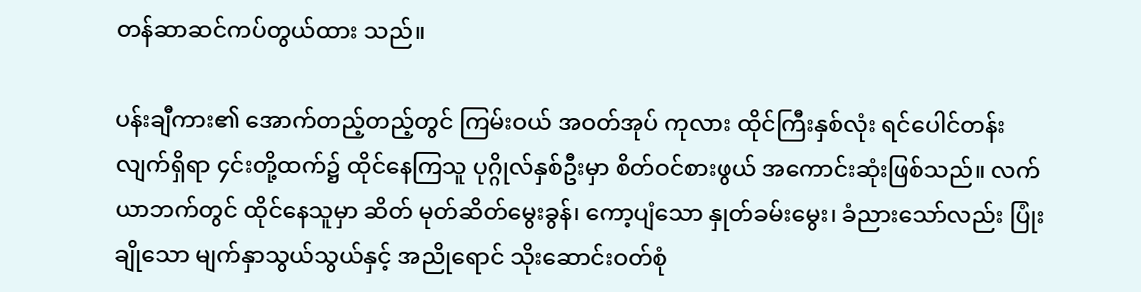တန်ဆာဆင်ကပ်တွယ်ထား သည်။

ပန်းချီကား၏ အောက်တည့်တည့်တွင် ကြမ်းဝယ် အဝတ်အုပ် ကုလား ထိုင်ကြီးနှစ်လုံး ရင်ပေါင်တန်းလျက်ရှိရာ ၄င်းတို့ထက်၌ ထိုင်နေကြသူ ပုဂ္ဂိုလ်နှစ်ဦးမှာ စိတ်ဝင်စားဖွယ် အကောင်းဆုံးဖြစ်သည်။ လက်ယာဘက်တွင် ထိုင်နေသူမှာ ဆိတ် မုတ်ဆိတ်မွေးခွန်၊ ကော့ပျံသော နှုတ်ခမ်းမွေး၊ ခံညားသော်လည်း ပြုံးချိုသော မျက်နှာသွယ်သွယ်နှင့် အညိုရောင် သိုးဆောင်းဝတ်စုံ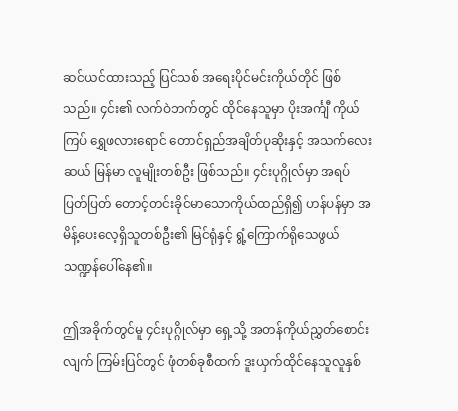ဆင်ယင်ထားသည့် ပြင်သစ် အရေးပိုင်မင်းကိုယ်တိုင် ဖြစ်သည်။ ၄င်း၏ လက်ဝဲဘက်တွင် ထိုင်နေသူမှာ ပိုးအင်္ကျီ ကိုယ်ကြပ် ရွှေဖလားရောင် တောင်ရှည်အချိတ်ပုဆိုးနှင့် အသက်လေးဆယ် မြန်မာ လူမျိုးတစ်ဦး ဖြစ်သည်။ ၄င်းပုဂ္ဂိုလ်မှာ အရပ်ပြတ်ပြတ် တောင့်တင်းခိုင်မာသောကိုယ်ထည်ရှိ၍ ဟန်ပန်မှာ အမိန့်ပေးလေ့ရှိသူတစ်ဦး၏ မြင်ရုံနှင့် ရွံ့ကြောက်ရိုသေဖွယ် သဏ္ဍန်ပေါ်နေ၏။

ဤအခိုက်တွင်မူ ၄င်းပုဂ္ဂိုလ်မှာ ရှေ့သို့ အတန်ကိုယ်ညွှတ်စောင်းလျက် ကြမ်းပြင်တွင် ဖုံတစ်ခုစီထက် ဒူးယှက်ထိုင်နေသူလူနှစ်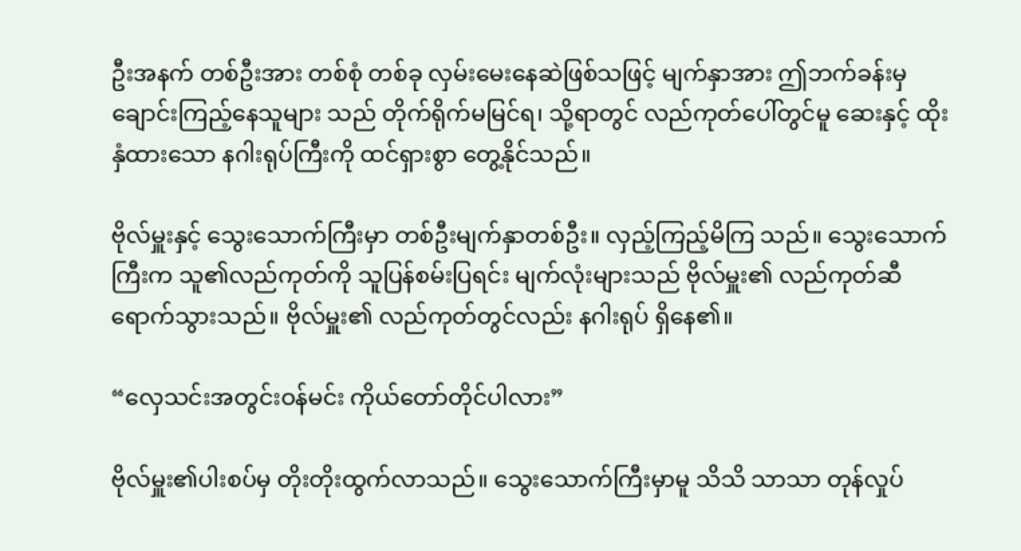ဦးအနက် တစ်ဦးအား တစ်စုံ တစ်ခု လှမ်းမေးနေဆဲဖြစ်သဖြင့် မျက်နှာအား ဤဘက်ခန်းမှ ချောင်းကြည့်နေသူများ သည် တိုက်ရိုက်မမြင်ရ၊ သို့ရာတွင် လည်ကုတ်ပေါ်တွင်မူ ဆေးနှင့် ထိုးနှံထားသော နဂါးရုပ်ကြီးကို ထင်ရှားစွာ တွေ့နိုင်သည်။

ဗိုလ်မှူးနှင့် သွေးသောက်ကြီးမှာ တစ်ဦးမျက်နှာတစ်ဦး။ လှည့်ကြည့်မိကြ သည်။ သွေးသောက်ကြီးက သူ၏လည်ကုတ်ကို သူပြန်စမ်းပြရင်း မျက်လုံးများသည် ဗိုလ်မှူး၏ လည်ကုတ်ဆီ ရောက်သွားသည်။ ဗိုလ်မှူး၏ လည်ကုတ်တွင်လည်း နဂါးရုပ် ရှိနေ၏။

“လှေသင်းအတွင်းဝန်မင်း ကိုယ်တော်တိုင်ပါလား”

ဗိုလ်မှူး၏ပါးစပ်မှ တိုးတိုးထွက်လာသည်။ သွေးသောက်ကြီးမှာမူ သိသိ သာသာ တုန်လှုပ်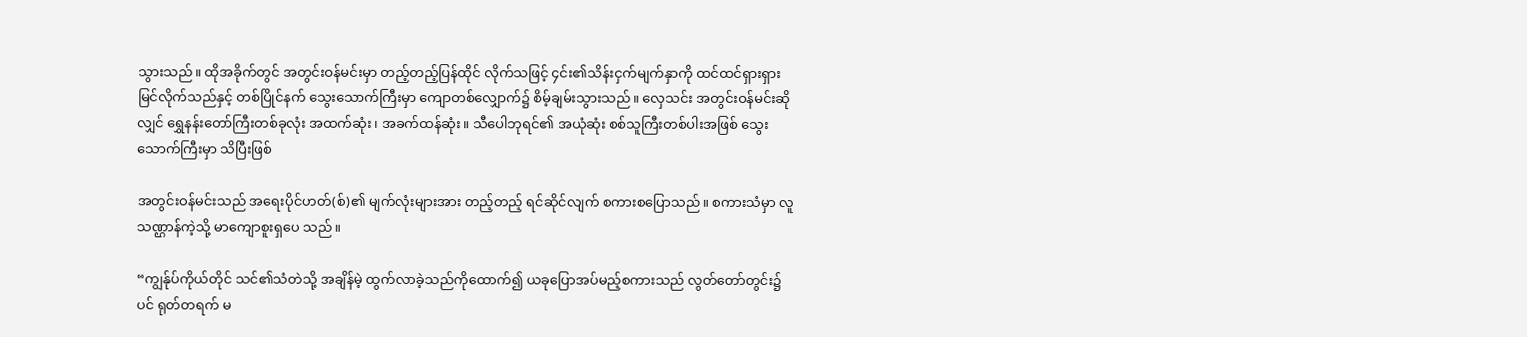သွားသည်။ ထိုအခိုက်တွင် အတွင်းဝန်မင်းမှာ တည့်တည့်ပြန်ထိုင် လိုက်သဖြင့် ၄င်း၏သိန်းငှက်မျက်နှာကို ထင်ထင်ရှားရှား မြင်လိုက်သည်နှင့် တစ်ပြိုင်နက် သွေးသောက်ကြီးမှာ ကျောတစ်လျှောက်၌ စိမ့်ချမ်းသွားသည်။ လှေသင်း အတွင်းဝန်မင်းဆိုလျှင် ရွှေနန်းတော်ကြီးတစ်ခုလုံး အထက်ဆုံး၊ အခက်ထန်ဆုံး။ သီပေါဘုရင်၏ အယုံဆုံး စစ်သူကြီးတစ်ပါးအဖြစ် သွေးသောက်ကြီးမှာ သိပြီးဖြစ်

အတွင်းဝန်မင်းသည် အရေးပိုင်ဟတ်(စ်)၏ မျက်လုံးများအား တည့်တည့် ရင်ဆိုင်လျက် စကားစပြောသည်။ စကားသံမှာ လူသဏ္ဌာန်ကဲ့သို့ မာကျောစူးရှပေ သည်။

“ကျွန်ုပ်ကိုယ်တိုင် သင်၏သံတဲသို့ အချိန်မဲ့ ထွက်လာခဲ့သည်ကိုထောက်၍ ယခုပြောအပ်မည့်စကားသည် လွတ်တော်တွင်း၌ပင် ရုတ်တရက် မ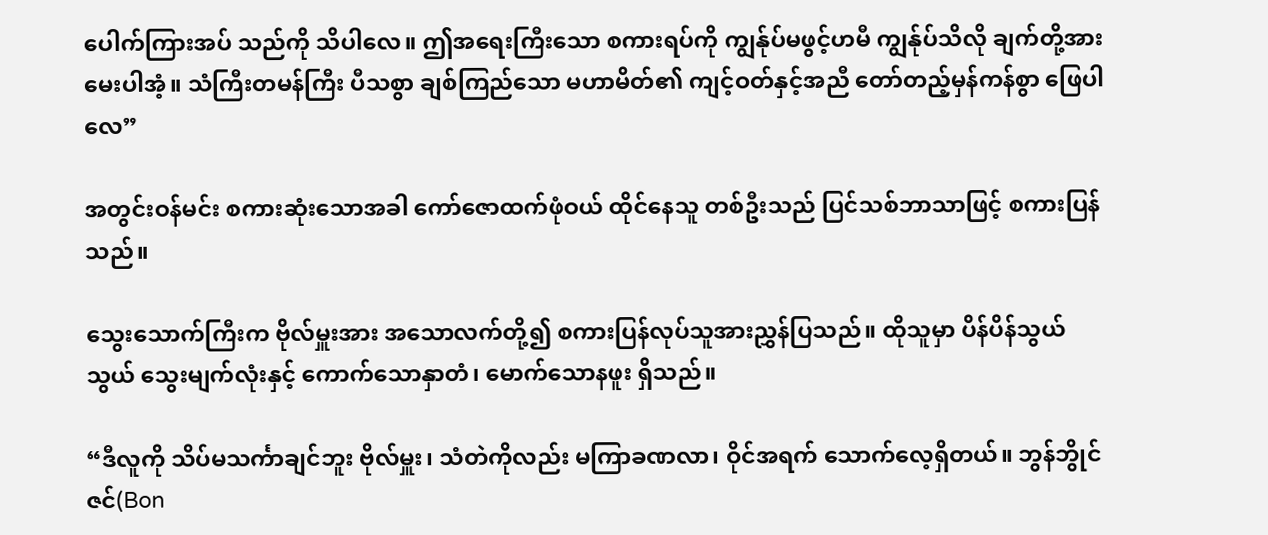ပေါက်ကြားအပ် သည်ကို သိပါလေ။ ဤအရေးကြီးသော စကားရပ်ကို ကျွန်ုပ်မဖွင့်ဟမီ ကျွန်ုပ်သိလို ချက်တို့အား မေးပါအံ့။ သံကြီးတမန်ကြီး ပီသစွာ ချစ်ကြည်သော မဟာမိတ်၏ ကျင့်ဝတ်နှင့်အညီ တော်တည့်မှန်ကန်စွာ ဖြေပါလေ”

အတွင်းဝန်မင်း စကားဆုံးသောအခါ ကော်ဇောထက်ဖုံဝယ် ထိုင်နေသူ တစ်ဦးသည် ပြင်သစ်ဘာသာဖြင့် စကားပြန်သည်။

သွေးသောက်ကြီးက ဗိုလ်မှူးအား အသောလက်တို့၍ စကားပြန်လုပ်သူအားညွှန်ပြသည်။ ထိုသူမှာ ပိန်ပိန်သွယ်သွယ် သွေးမျက်လုံးနှင့် ကောက်သောနှာတံ၊ မောက်သောနဖူး ရှိသည်။

“ဒီလူကို သိပ်မသင်္ကာချင်ဘူး ဗိုလ်မှူး၊ သံတဲကိုလည်း မကြာခဏလာ၊ ဝိုင်အရက် သောက်လေ့ရှိတယ်။ ဘွန်ဘွိုင်ဇင်(Bon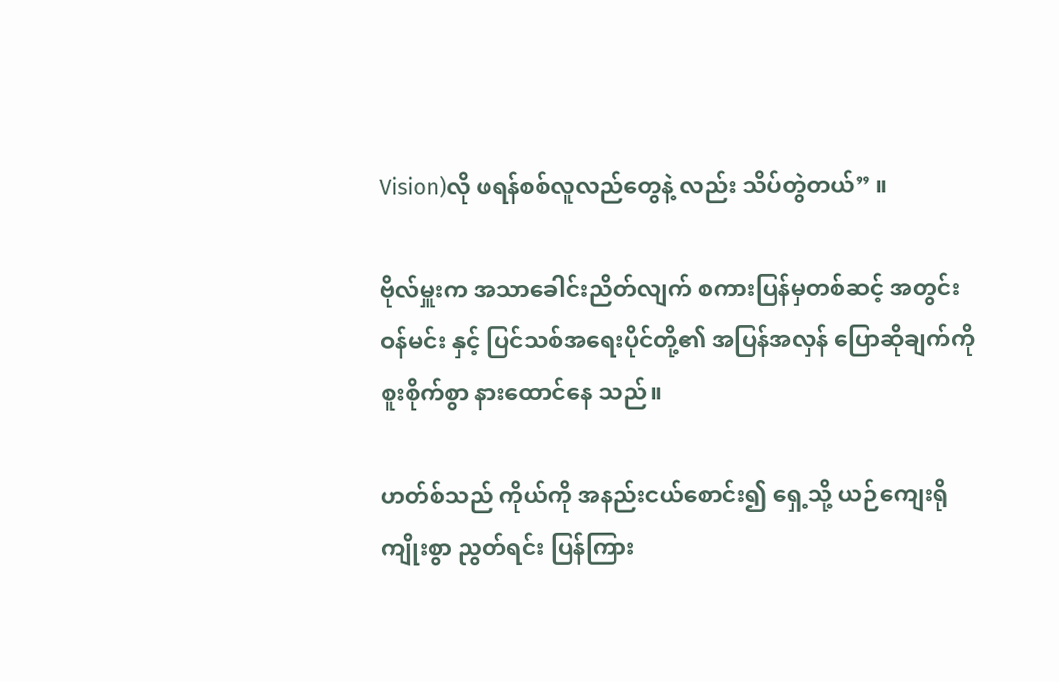Vision)လို ဖရန်စစ်လူလည်တွေနဲ့ လည်း သိပ်တွဲတယ်” ။

ဗိုလ်မှူးက အသာခေါင်းညိတ်လျက် စကားပြန်မှတစ်ဆင့် အတွင်းဝန်မင်း နှင့် ပြင်သစ်အရေးပိုင်တို့၏ အပြန်အလှန် ပြောဆိုချက်ကို စူးစိုက်စွာ နားထောင်နေ သည်။

ဟတ်စ်သည် ကိုယ်ကို အနည်းငယ်စောင်း၍ ရှေ့သို့ ယဉ်ကျေးရိုကျိုးစွာ ညွတ်ရင်း ပြန်ကြား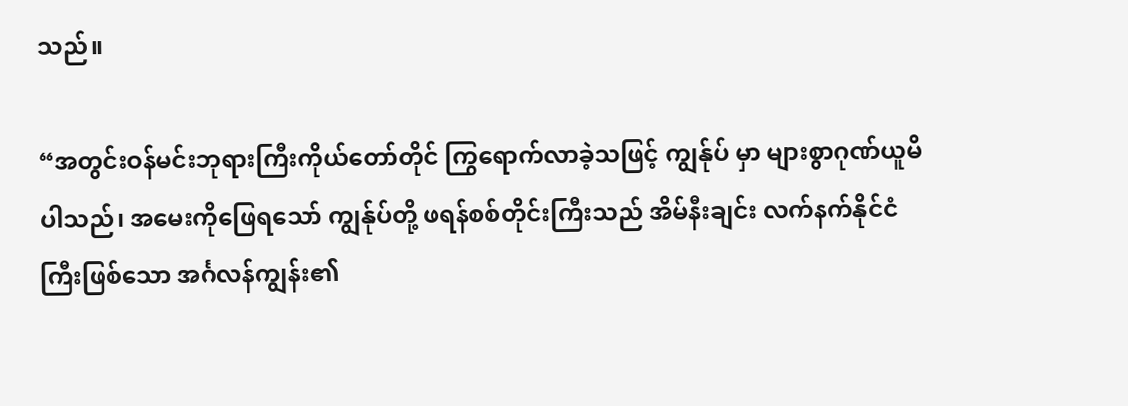သည်။

“အတွင်းဝန်မင်းဘုရားကြီးကိုယ်တော်တိုင် ကြွရောက်လာခဲ့သဖြင့် ကျွန်ုပ် မှာ များစွာဂုဏ်ယူမိပါသည်၊ အမေးကိုဖြေရသော် ကျွန်ုပ်တို့ ဖရန်စစ်တိုင်းကြီးသည် အိမ်နီးချင်း လက်နက်နိုင်ငံကြီးဖြစ်သော အင်္ဂလန်ကျွန်း၏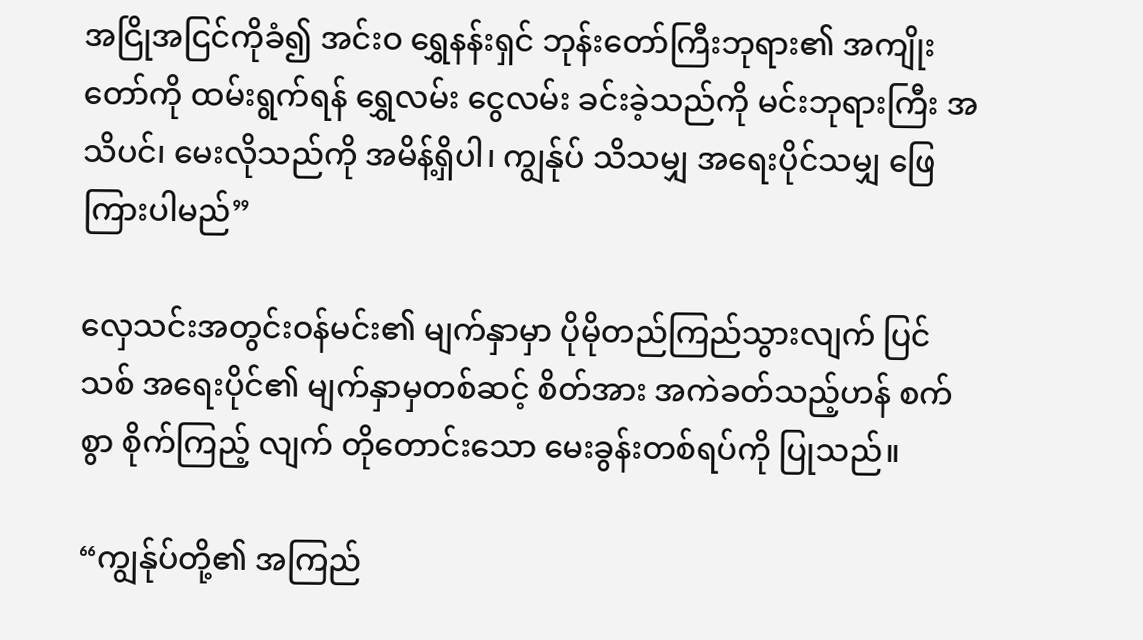အငြိုအငြင်ကိုခံ၍ အင်းဝ ရွှေနန်းရှင် ဘုန်းတော်ကြီးဘုရား၏ အကျိုးတော်ကို ထမ်းရွက်ရန် ရွှေလမ်း ငွေလမ်း ခင်းခဲ့သည်ကို မင်းဘုရားကြီး အသိပင်၊ မေးလိုသည်ကို အမိန့်ရှိပါ၊ ကျွန်ုပ် သိသမျှ အရေးပိုင်သမျှ ဖြေကြားပါမည်”

လှေသင်းအတွင်းဝန်မင်း၏ မျက်နှာမှာ ပိုမိုတည်ကြည်သွားလျက် ပြင်သစ် အရေးပိုင်၏ မျက်နှာမှတစ်ဆင့် စိတ်အား အကဲခတ်သည့်ဟန် စက်စွာ စိုက်ကြည့် လျက် တိုတောင်းသော မေးခွန်းတစ်ရပ်ကို ပြုသည်။

“ကျွန်ုပ်တို့၏ အကြည်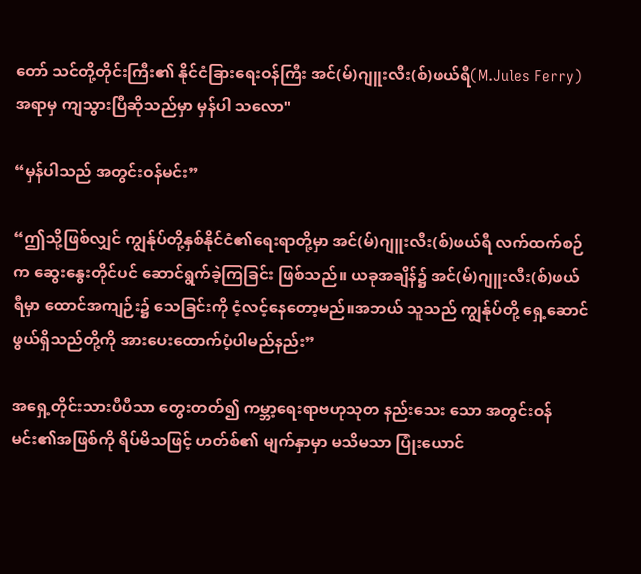တော် သင်တို့တိုင်းကြီး၏ နိုင်ငံခြားရေးဝန်ကြီး အင်(မ်)ဂျူးလီး(စ်)ဖယ်ရီ(M.Jules Ferry)အရာမှ ကျသွားပြီဆိုသည်မှာ မှန်ပါ သလော"

“မှန်ပါသည် အတွင်းဝန်မင်း”

“ဤသို့ဖြစ်လျှင် ကျွန်ုပ်တို့နှစ်နိုင်ငံ၏ရေးရာတို့မှာ အင်(မ်)ဂျူးလီး(စ်)ဖယ်ရီ လက်ထက်စဉ်က ဆွေးနွေးတိုင်ပင် ဆောင်ရွက်ခဲ့ကြခြင်း ဖြစ်သည်။ ယခုအချိန်၌ အင်(မ်)ဂျူးလီး(စ်)ဖယ်ရီမှာ ထောင်အကျဉ်း၌ သေခြင်းကို ငံ့လင့်နေတော့မည်။အဘယ် သူသည် ကျွန်ုပ်တို့ ရှေ့ဆောင်ဖွယ်ရှိသည်တို့ကို အားပေးထောက်ပံ့ပါမည်နည်း”

အရှေ့တိုင်းသားပီပီသာ တွေးတတ်၍ ကမ္ဘာ့ရေးရာဗဟုသုတ နည်းသေး သော အတွင်းဝန်မင်း၏အဖြစ်ကို ရိပ်မိသဖြင့် ဟတ်စ်၏ မျက်နှာမှာ မသိမသာ ပြုံးယောင်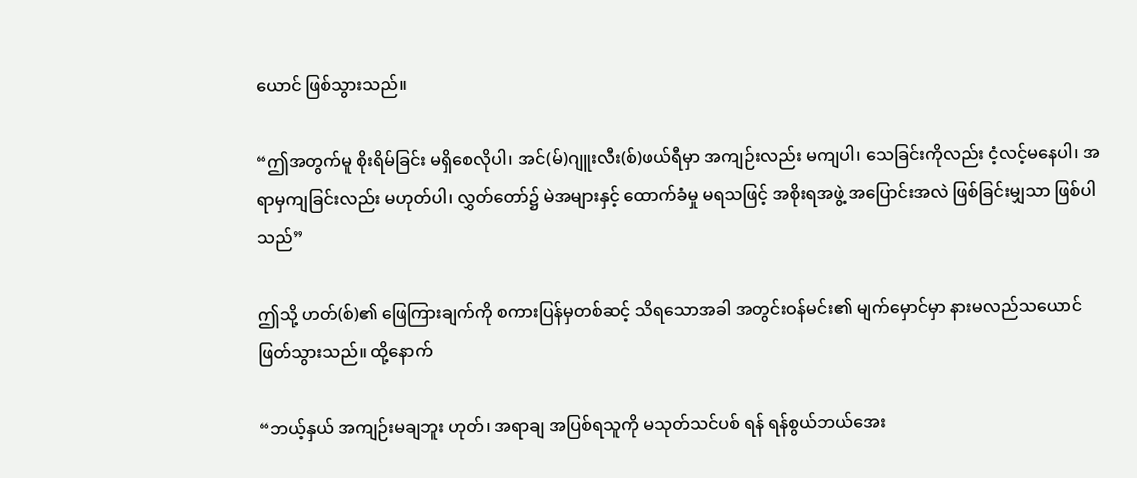ယောင် ဖြစ်သွားသည်။

“ဤအတွက်မူ စိုးရိမ်ခြင်း မရှိစေလိုပါ၊ အင်(မ်)ဂျူးလီး(စ်)ဖယ်ရီမှာ အကျဉ်းလည်း မကျပါ၊ သေခြင်းကိုလည်း ငံ့လင့်မနေပါ၊ အရာမှကျခြင်းလည်း မဟုတ်ပါ၊ လွှတ်တော်၌ မဲအများနှင့် ထောက်ခံမှု မရသဖြင့် အစိုးရအဖွဲ့ အပြောင်းအလဲ ဖြစ်ခြင်းမျှသာ ဖြစ်ပါသည်”

ဤသို့ ဟတ်(စ်)၏ ဖြေကြားချက်ကို စကားပြန်မှတစ်ဆင့် သိရသောအခါ အတွင်းဝန်မင်း၏ မျက်မှောင်မှာ နားမလည်သယောင် ဖြတ်သွားသည်။ ထို့နောက်

“ဘယ့်နှယ် အကျဉ်းမချဘူး ဟုတ်၊ အရာချ အပြစ်ရသူကို မသုတ်သင်ပစ် ရန် ရန်စွယ်ဘယ်အေး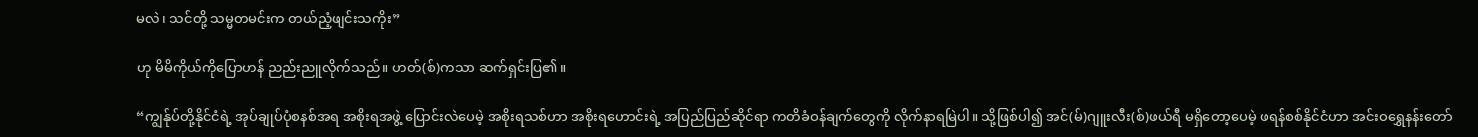မလဲ၊ သင်တို့ သမ္မတမင်းက တယ်ညံ့ဖျင်းသကိုး”

ဟု မိမိကိုယ်ကိုပြောဟန် ညည်းညူလိုက်သည်။ ဟတ်(စ်)ကသာ ဆက်ရှင်းပြ၏။

“ကျွန်ုပ်တို့နိုင်ငံရဲ့ အုပ်ချုပ်ပုံစနစ်အရ အစိုးရအဖွဲ့ ပြောင်းလဲပေမဲ့ အစိုးရသစ်ဟာ အစိုးရဟောင်းရဲ့ အပြည်ပြည်ဆိုင်ရာ ကတိခံဝန်ချက်တွေကို လိုက်နာရမြဲပါ။ သို့ဖြစ်ပါ၍ အင်(မ်)ဂျူးလီး(စ်)ဖယ်ရီ မရှိတော့ပေမဲ့ ဖရန်စစ်နိုင်ငံဟာ အင်းဝရွှေနန်းတော်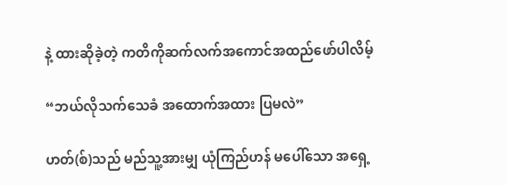နဲ့ ထားဆိုခဲ့တဲ့ ကတိကိုဆက်လက်အကောင်အထည်ဖော်ပါလိမ့်

“ဘယ်လိုသက်သေခံ အထောက်အထား ပြမလဲ”

ဟတ်(စ်)သည် မည်သူ့အားမျှ ယုံကြည်ဟန် မပေါ်သော အရှေ့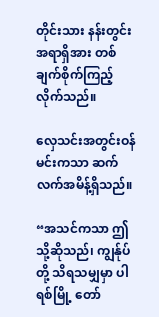တိုင်းသား နန်းတွင်းအရာရှိအား တစ်ချက်စိုက်ကြည့်လိုက်သည်။

လှေသင်းအတွင်းဝန်မင်းကသာ ဆက်လက်အမိန့်ရှိသည်။

“အသင်ကသာ ဤသို့ဆိုသည်၊ ကျွန်ုပ်တို့ သိရသမျှမှာ ပါရစ်မြို့ တော်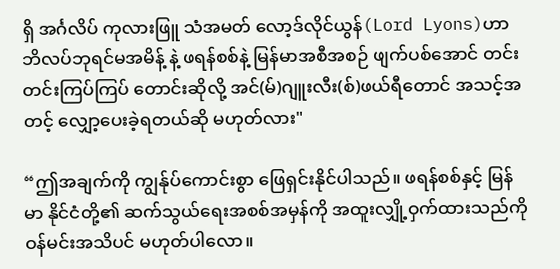ရှိ အင်္ဂလိပ် ကုလားဖြူ သံအမတ် လော့ဒ်လိုင်ယွန်(Lord Lyons)ဟာ ဘိလပ်ဘုရင်မအမိန့် နဲ့ ဖရန်စစ်နဲ့ မြန်မာအစီအစဉ် ဖျက်ပစ်အောင် တင်းတင်းကြပ်ကြပ် တောင်းဆိုလို့ အင်(မ်)ဂျူးလီး(စ်)ဖယ်ရီတောင် အသင့်အတင့် လျှော့ပေးခဲ့ရတယ်ဆို မဟုတ်လား"

“ဤအချက်ကို ကျွန်ုပ်ကောင်းစွာ ဖြေရှင်းနိုင်ပါသည်။ ဖရန်စစ်နှင့် မြန်မာ နိုင်ငံတို့၏ ဆက်သွယ်ရေးအစစ်အမှန်ကို အထူးလျှို့ဝှက်ထားသည်ကို ဝန်မင်းအသိပင် မဟုတ်ပါလော။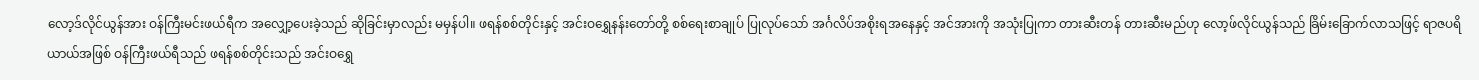လော့ဒ်လိုင်ယွန်အား ဝန်ကြီးမင်းဖယ်ရီက အလျှော့ပေးခဲ့သည် ဆိုခြင်းမှာလည်း မမှန်ပါ။ ဖရန်စစ်တိုင်းနှင့် အင်းဝရွှေနန်းတော်တို့ စစ်ရေးစာချုပ် ပြုလုပ်သော် အင်္ဂလိပ်အစိုးရအနေနှင့် အင်အားကို အသုံးပြုကာ တားဆီးတန် တားဆီးမည်ဟု လော့ဖ်လိုင်ယွန်သည် ခြိမ်းခြောက်လာသဖြင့် ရာဇပရိယာယ်အဖြစ် ဝန်ကြီးဖယ်ရီသည် ဖရန်စစ်တိုင်းသည် အင်းဝရွှေ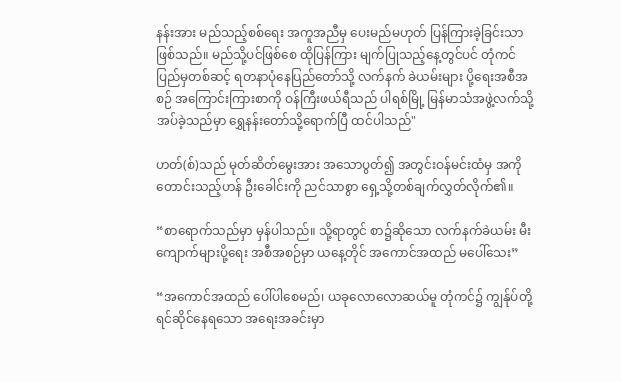နန်းအား မည်သည့်စစ်ရေး အကူအညီမှ ပေးမည်မဟုတ် ပြန်ကြားခဲ့ခြင်းသာဖြစ်သည်။ မည်သို့ပင်ဖြစ်စေ ထိုပြန်ကြား မျက်ပြုသည့်နေ့တွင်ပင် တုံကင်ပြည်မှတစ်ဆင့် ရတနာပုံနေပြည်တော်သို့ လက်နက် ခဲယမ်းများ ပို့ရေးအစီအစဉ် အကြောင်းကြားစာကို ဝန်ကြီးဖယ်ရီသည် ပါရစ်မြို့ မြန်မာသံအဖွဲ့လက်သို့ အပ်ခဲ့သည်မှာ ရွှေနန်းတော်သို့ရောက်ပြီ ထင်ပါသည်"

ဟတ်(စ်)သည် မုတ်ဆိတ်မွေးအား အသောပွတ်၍ အတွင်းဝန်မင်းထံမှ အကို တောင်းသည့်ဟန် ဦးခေါင်းကို ညင်သာစွာ ရှေ့သို့တစ်ချက်လွှတ်လိုက်၏။

“စာရောက်သည်မှာ မှန်ပါသည်။ သို့ရာတွင် စာ၌ဆိုသော လက်နက်ခဲယမ်း မီးကျောက်များပို့ရေး အစီအစဉ်မှာ ယနေ့တိုင် အကောင်အထည် မပေါ်သေး”

“အကောင်အထည် ပေါ်ပါစေမည်၊ ယခုလောလောဆယ်မူ တုံကင်၌ ကျွန်ုပ်တို့ရင်ဆိုင်နေရသော အရေးအခင်းမှာ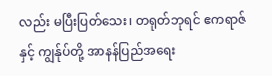လည်း မပြီးပြတ်သေး၊ တရုတ်ဘုရင် ဧကရာဇ်နှင့် ကျွန်ုပ်တို့ အာနန်ပြည်အရေး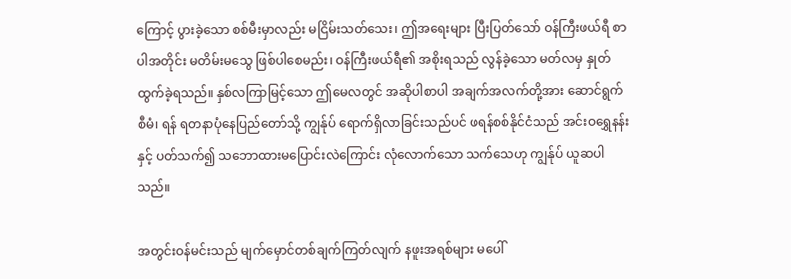ကြောင့် ပွားခဲ့သော စစ်မီးမှာလည်း မငြိမ်းသတ်သေး၊ ဤအရေးများ ပြီးပြတ်သော် ဝန်ကြီးဖယ်ရီ စာပါအတိုင်း မတိမ်းမသွေ ဖြစ်ပါစေမည်း၊ ဝန်ကြီးဖယ်ရီ၏ အစိုးရသည် လွန်ခဲ့သော မတ်လမှ နှုတ်ထွက်ခဲ့ရသည်။ နှစ်လကြာမြင့်သော ဤမေလတွင် အဆိုပါစာပါ အချက်အလက်တို့အား ဆောင်ရွက်စီမံ၊ ရန် ရတနာပုံနေပြည်တော်သို့ ကျွန်ုပ် ရောက်ရှိလာခြင်းသည်ပင် ဖရန်စစ်နိုင်ငံသည် အင်းဝရွှေနန်းနှင့် ပတ်သက်၍ သဘောထားမပြောင်းလဲကြောင်း လုံလောက်သော သက်သေဟု ကျွန်ုပ် ယူဆပါသည်။

အတွင်းဝန်မင်းသည် မျက်မှောင်တစ်ချက်ကြတ်လျက် နဖူးအရစ်များ မပေါ်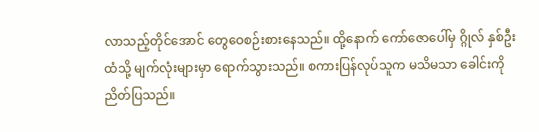လာသည့်တိုင်အောင် တွေဝေစဉ်းစားနေသည်။ ထို့နောက် ကော်ဇောပေါ်မှ ဂ္ဂိုလ် နှစ်ဦးထံသို့ မျက်လုံးများမှာ ရောက်သွားသည်။ စကားပြန်လုပ်သူက မသိမသာ ခေါင်းကိုညိတ်ပြသည်။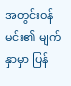အတွင်းဝန်မင်း၏ မျက်နှာမှာ ပြန်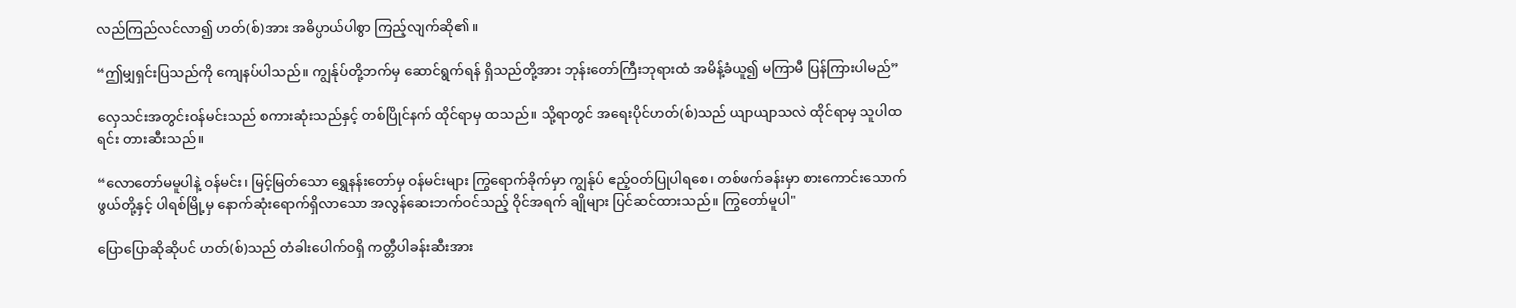လည်ကြည်လင်လာ၍ ဟတ်(စ်)အား အဓိပ္ပာယ်ပါစွာ ကြည့်လျက်ဆို၏။

“ဤမျှရှင်းပြသည်ကို ကျေနပ်ပါသည်။ ကျွန်ုပ်တို့ဘက်မှ ဆောင်ရွက်ရန် ရှိသည်တို့အား ဘုန်းတော်ကြီးဘုရားထံ အမိန့်ခံယူ၍ မကြာမီ ပြန်ကြားပါမည်”

လှေသင်းအတွင်းဝန်မင်းသည် စကားဆုံးသည်နှင့် တစ်ပြိုင်နက် ထိုင်ရာမှ ထသည်။ သို့ရာတွင် အရေးပိုင်ဟတ်(စ်)သည် ယျာယျာသလဲ ထိုင်ရာမှ သူပါထရင်း တားဆီးသည်။

“လောတော်မမူပါနဲ့ ဝန်မင်း၊ မြင့်မြတ်သော ရွှေနန်းတော်မှ ဝန်မင်းများ ကြွရောက်ခိုက်မှာ ကျွန်ုပ် ဧည့်ဝတ်ပြုပါရစေ၊ တစ်ဖက်ခန်းမှာ စားကောင်းသောက်ဖွယ်တို့နှင့် ပါရစ်မြို့မှ နောက်ဆုံးရောက်ရှိလာသော အလွန်ဆေးဘက်ဝင်သည့် ဝိုင်အရက် ချိုများ ပြင်ဆင်ထားသည်။ ကြွတော်မူပါ"

ပြောပြောဆိုဆိုပင် ဟတ်(စ်)သည် တံခါးပေါက်ဝရှိ ကတ္တီပါခန်းဆီးအား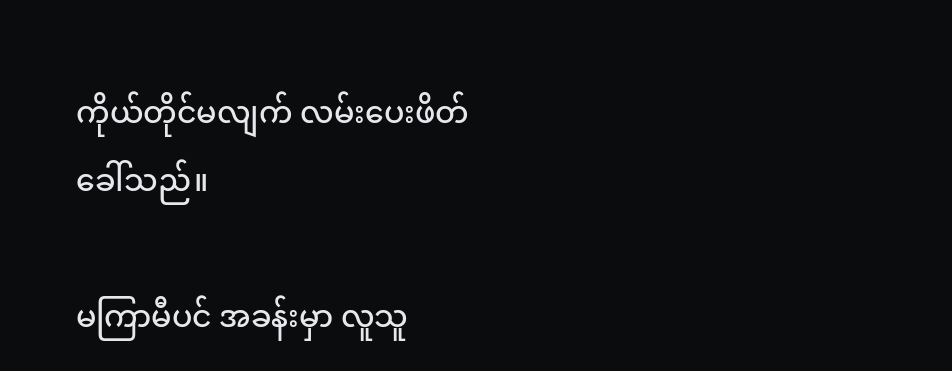ကိုယ်တိုင်မလျက် လမ်းပေးဖိတ်ခေါ်သည်။

မကြာမီပင် အခန်းမှာ လူသူ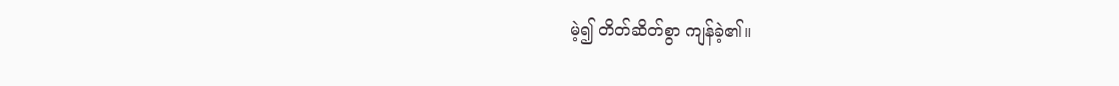မဲ့၍ တိတ်ဆိတ်စွာ ကျန်ခဲ့၏။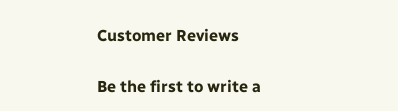Customer Reviews

Be the first to write a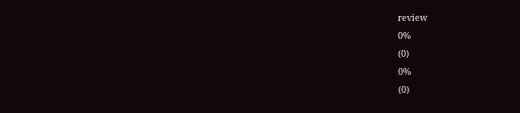review
0%
(0)
0%
(0)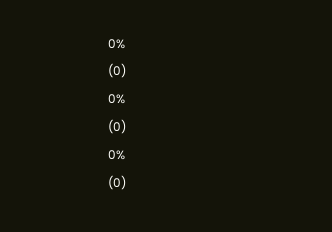0%
(0)
0%
(0)
0%
(0)